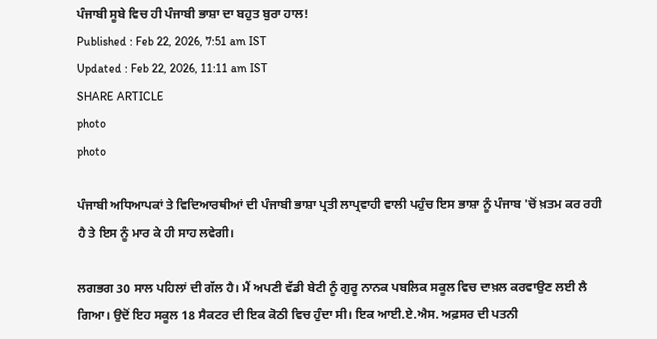ਪੰਜਾਬੀ ਸੂਬੇ ਵਿਚ ਹੀ ਪੰਜਾਬੀ ਭਾਸ਼ਾ ਦਾ ਬਹੁਤ ਬੁਰਾ ਹਾਲ!
Published : Feb 22, 2026, 7:51 am IST
Updated : Feb 22, 2026, 11:11 am IST
SHARE ARTICLE
photo
photo

ਪੰਜਾਬੀ ਅਧਿਆਪਕਾਂ ਤੇ ਵਿਦਿਆਰਥੀਆਂ ਦੀ ਪੰਜਾਬੀ ਭਾਸ਼ਾ ਪ੍ਰਤੀ ਲਾਪ੍ਰਵਾਹੀ ਵਾਲੀ ਪਹੁੰਚ ਇਸ ਭਾਸ਼ਾ ਨੂੰ ਪੰਜਾਬ 'ਚੋਂ ਖ਼ਤਮ ਕਰ ਰਹੀ ਹੈ ਤੇ ਇਸ ਨੂੰ ਮਾਰ ਕੇ ਹੀ ਸਾਹ ਲਵੇਗੀ।

ਲਗਭਗ 30 ਸਾਲ ਪਹਿਲਾਂ ਦੀ ਗੱਲ ਹੈ। ਮੈਂ ਅਪਣੀ ਵੱਡੀ ਬੇਟੀ ਨੂੰ ਗੁਰੂ ਨਾਨਕ ਪਬਲਿਕ ਸਕੂਲ ਵਿਚ ਦਾਖ਼ਲ ਕਰਵਾਉਣ ਲਈ ਲੈ ਗਿਆ। ਉਦੋਂ ਇਹ ਸਕੂਲ 18 ਸੈਕਟਰ ਦੀ ਇਕ ਕੋਠੀ ਵਿਚ ਹੁੰਦਾ ਸੀ। ਇਕ ਆਈ.ਏ.ਐਸ. ਅਫ਼ਸਰ ਦੀ ਪਤਨੀ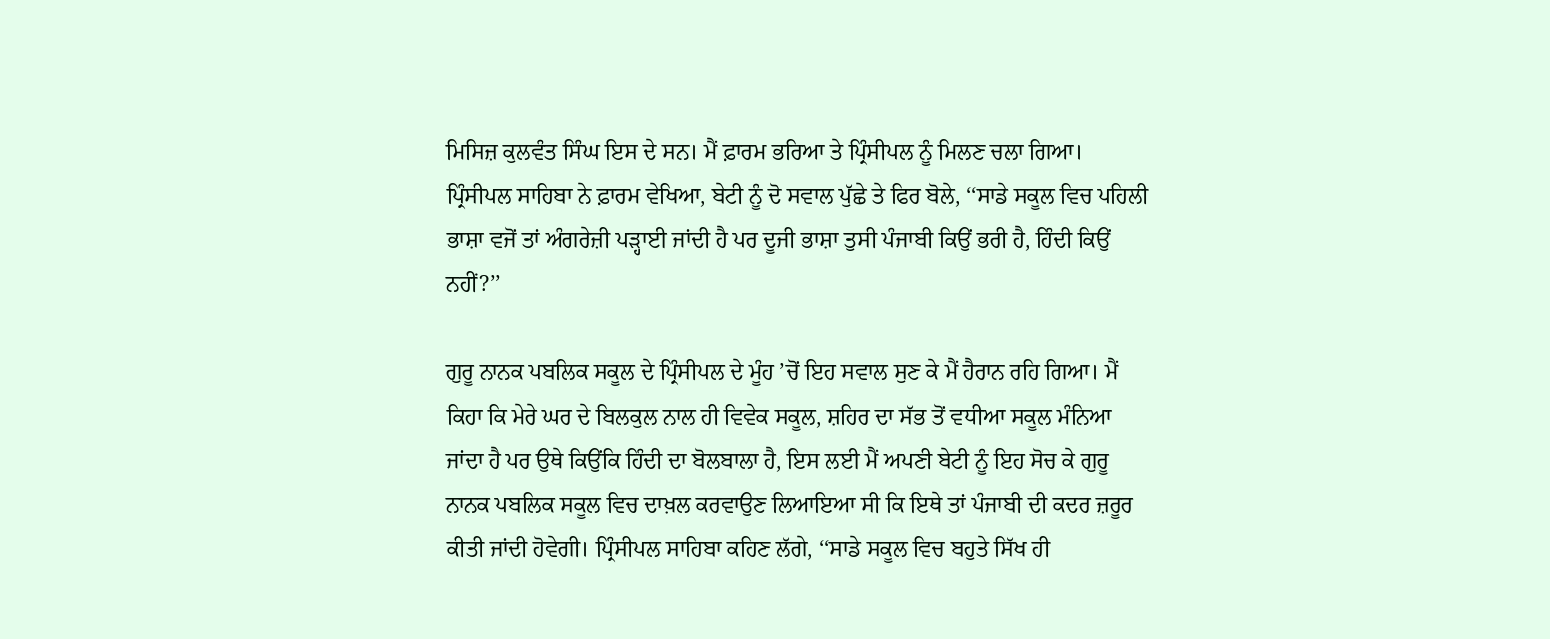ਮਿਸਿਜ਼ ਕੁਲਵੰਤ ਸਿੰਘ ਇਸ ਦੇ ਸਨ। ਮੈਂ ਫ਼ਾਰਮ ਭਰਿਆ ਤੇ ਪ੍ਰਿੰਸੀਪਲ ਨੂੰ ਮਿਲਣ ਚਲਾ ਗਿਆ। ਪ੍ਰਿੰਸੀਪਲ ਸਾਹਿਬਾ ਨੇ ਫ਼ਾਰਮ ਵੇਖਿਆ, ਬੇਟੀ ਨੂੰ ਦੋ ਸਵਾਲ ਪੁੱਛੇ ਤੇ ਫਿਰ ਬੋਲੇ, ‘‘ਸਾਡੇ ਸਕੂਲ ਵਿਚ ਪਹਿਲੀ ਭਾਸ਼ਾ ਵਜੋਂ ਤਾਂ ਅੰਗਰੇਜ਼ੀ ਪੜ੍ਹਾਈ ਜਾਂਦੀ ਹੈ ਪਰ ਦੂਜੀ ਭਾਸ਼ਾ ਤੁਸੀ ਪੰਜਾਬੀ ਕਿਉਂ ਭਰੀ ਹੈ, ਹਿੰਦੀ ਕਿਉਂ ਨਹੀਂ?’’

ਗੁਰੂ ਨਾਨਕ ਪਬਲਿਕ ਸਕੂਲ ਦੇ ਪ੍ਰਿੰਸੀਪਲ ਦੇ ਮੂੰਹ ’ਚੋਂ ਇਹ ਸਵਾਲ ਸੁਣ ਕੇ ਮੈਂ ਹੈਰਾਨ ਰਹਿ ਗਿਆ। ਮੈਂ ਕਿਹਾ ਕਿ ਮੇਰੇ ਘਰ ਦੇ ਬਿਲਕੁਲ ਨਾਲ ਹੀ ਵਿਵੇਕ ਸਕੂਲ, ਸ਼ਹਿਰ ਦਾ ਸੱਭ ਤੋਂ ਵਧੀਆ ਸਕੂਲ ਮੰਨਿਆ ਜਾਂਦਾ ਹੈ ਪਰ ਉਥੇ ਕਿਉਂਕਿ ਹਿੰਦੀ ਦਾ ਬੋਲਬਾਲਾ ਹੈ, ਇਸ ਲਈ ਮੈਂ ਅਪਣੀ ਬੇਟੀ ਨੂੰ ਇਹ ਸੋਚ ਕੇ ਗੁਰੂ ਨਾਨਕ ਪਬਲਿਕ ਸਕੂਲ ਵਿਚ ਦਾਖ਼ਲ ਕਰਵਾਉਣ ਲਿਆਇਆ ਸੀ ਕਿ ਇਥੇ ਤਾਂ ਪੰਜਾਬੀ ਦੀ ਕਦਰ ਜ਼ਰੂਰ ਕੀਤੀ ਜਾਂਦੀ ਹੋਵੇਗੀ। ਪ੍ਰਿੰਸੀਪਲ ਸਾਹਿਬਾ ਕਹਿਣ ਲੱਗੇ, ‘‘ਸਾਡੇ ਸਕੂਲ ਵਿਚ ਬਹੁਤੇ ਸਿੱਖ ਹੀ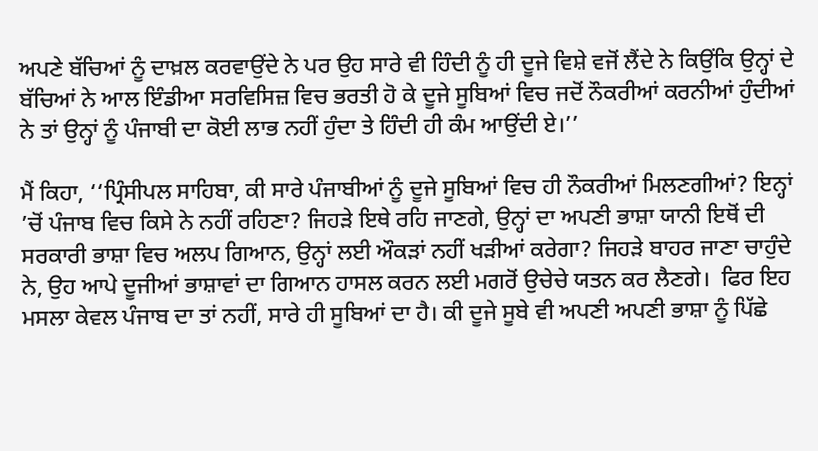ਅਪਣੇ ਬੱਚਿਆਂ ਨੂੰ ਦਾਖ਼ਲ ਕਰਵਾਉਂਦੇ ਨੇ ਪਰ ਉਹ ਸਾਰੇ ਵੀ ਹਿੰਦੀ ਨੂੰ ਹੀ ਦੂਜੇ ਵਿਸ਼ੇ ਵਜੋਂ ਲੈਂਦੇ ਨੇ ਕਿਉਂਕਿ ਉਨ੍ਹਾਂ ਦੇ ਬੱਚਿਆਂ ਨੇ ਆਲ ਇੰਡੀਆ ਸਰਵਿਸਿਜ਼ ਵਿਚ ਭਰਤੀ ਹੋ ਕੇ ਦੂਜੇ ਸੂਬਿਆਂ ਵਿਚ ਜਦੋਂ ਨੌਕਰੀਆਂ ਕਰਨੀਆਂ ਹੁੰਦੀਆਂ ਨੇ ਤਾਂ ਉਨ੍ਹਾਂ ਨੂੰ ਪੰਜਾਬੀ ਦਾ ਕੋਈ ਲਾਭ ਨਹੀਂ ਹੁੰਦਾ ਤੇ ਹਿੰਦੀ ਹੀ ਕੰਮ ਆਉਂਦੀ ਏ।’’

ਮੈਂ ਕਿਹਾ, ‘‘ਪ੍ਰਿੰਸੀਪਲ ਸਾਹਿਬਾ, ਕੀ ਸਾਰੇ ਪੰਜਾਬੀਆਂ ਨੂੰ ਦੂਜੇ ਸੂਬਿਆਂ ਵਿਚ ਹੀ ਨੌਕਰੀਆਂ ਮਿਲਣਗੀਆਂ? ਇਨ੍ਹਾਂ ’ਚੋਂ ਪੰਜਾਬ ਵਿਚ ਕਿਸੇ ਨੇ ਨਹੀਂ ਰਹਿਣਾ? ਜਿਹੜੇ ਇਥੇ ਰਹਿ ਜਾਣਗੇ, ਉਨ੍ਹਾਂ ਦਾ ਅਪਣੀ ਭਾਸ਼ਾ ਯਾਨੀ ਇਥੋਂ ਦੀ ਸਰਕਾਰੀ ਭਾਸ਼ਾ ਵਿਚ ਅਲਪ ਗਿਆਨ, ਉਨ੍ਹਾਂ ਲਈ ਔਕੜਾਂ ਨਹੀਂ ਖੜੀਆਂ ਕਰੇਗਾ? ਜਿਹੜੇ ਬਾਹਰ ਜਾਣਾ ਚਾਹੁੰਦੇ ਨੇ, ਉਹ ਆਪੇ ਦੂਜੀਆਂ ਭਾਸ਼ਾਵਾਂ ਦਾ ਗਿਆਨ ਹਾਸਲ ਕਰਨ ਲਈ ਮਗਰੋਂ ਉਚੇਚੇ ਯਤਨ ਕਰ ਲੈਣਗੇ।  ਫਿਰ ਇਹ ਮਸਲਾ ਕੇਵਲ ਪੰਜਾਬ ਦਾ ਤਾਂ ਨਹੀਂ, ਸਾਰੇ ਹੀ ਸੂਬਿਆਂ ਦਾ ਹੈ। ਕੀ ਦੂਜੇ ਸੂਬੇ ਵੀ ਅਪਣੀ ਅਪਣੀ ਭਾਸ਼ਾ ਨੂੰ ਪਿੱਛੇ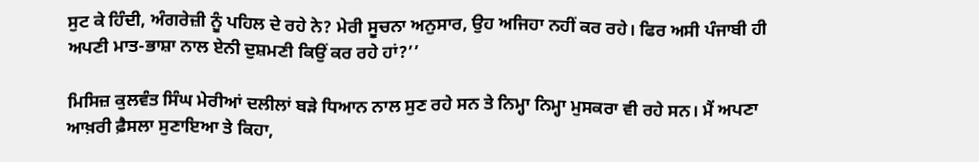ਸੁਟ ਕੇ ਹਿੰਦੀ, ਅੰਗਰੇਜ਼ੀ ਨੂੰ ਪਹਿਲ ਦੇ ਰਹੇ ਨੇ? ਮੇਰੀ ਸੂਚਨਾ ਅਨੁਸਾਰ, ਉਹ ਅਜਿਹਾ ਨਹੀਂ ਕਰ ਰਹੇ। ਫਿਰ ਅਸੀ ਪੰਜਾਬੀ ਹੀ ਅਪਣੀ ਮਾਤ-ਭਾਸ਼ਾ ਨਾਲ ਏਨੀ ਦੁਸ਼ਮਣੀ ਕਿਉਂ ਕਰ ਰਹੇ ਹਾਂ?’’

ਮਿਸਿਜ਼ ਕੁਲਵੰਤ ਸਿੰਘ ਮੇਰੀਆਂ ਦਲੀਲਾਂ ਬੜੇ ਧਿਆਨ ਨਾਲ ਸੁਣ ਰਹੇ ਸਨ ਤੇ ਨਿਮ੍ਹਾ ਨਿਮ੍ਹਾ ਮੁਸਕਰਾ ਵੀ ਰਹੇ ਸਨ। ਮੈਂ ਅਪਣਾ ਆਖ਼ਰੀ ਫ਼ੈਸਲਾ ਸੁਣਾਇਆ ਤੇ ਕਿਹਾ,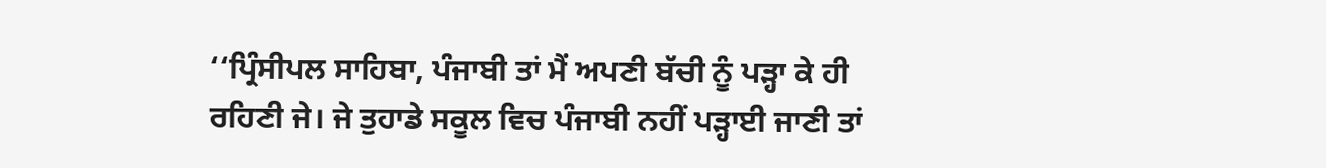‘‘ਪ੍ਰਿੰਸੀਪਲ ਸਾਹਿਬਾ, ਪੰਜਾਬੀ ਤਾਂ ਮੈਂ ਅਪਣੀ ਬੱਚੀ ਨੂੰ ਪੜ੍ਹਾ ਕੇ ਹੀ ਰਹਿਣੀ ਜੇ। ਜੇ ਤੁਹਾਡੇ ਸਕੂਲ ਵਿਚ ਪੰਜਾਬੀ ਨਹੀਂ ਪੜ੍ਹਾਈ ਜਾਣੀ ਤਾਂ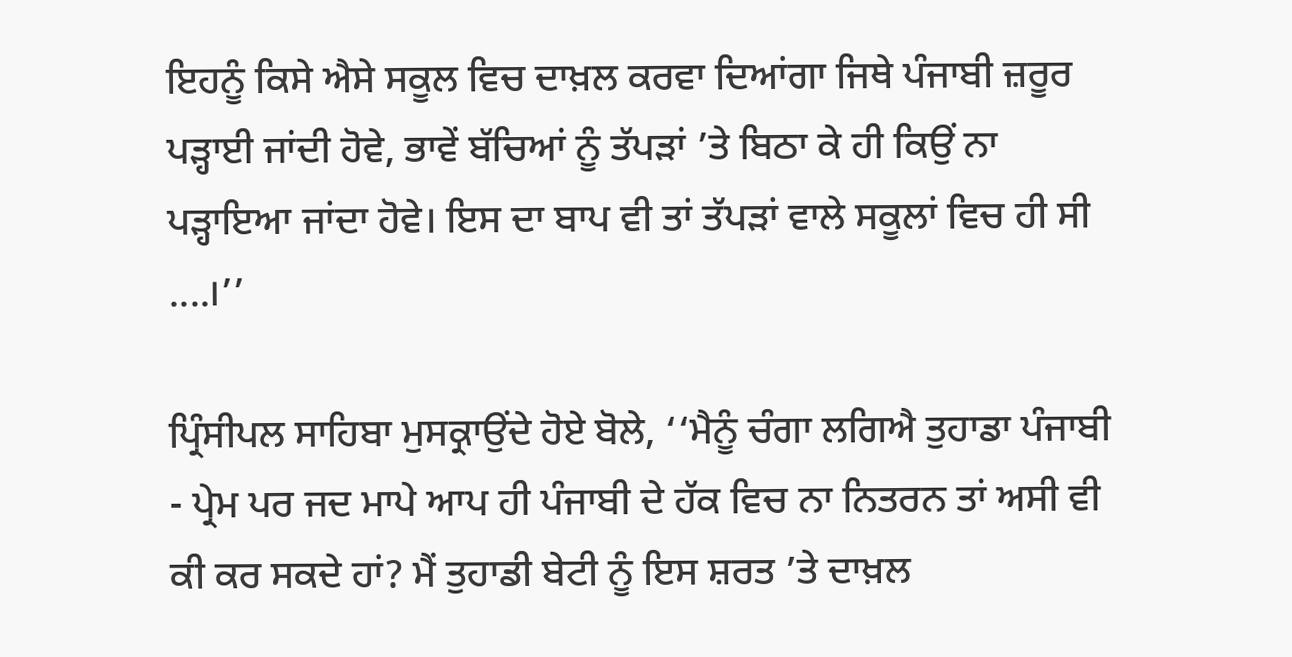ਇਹਨੂੰ ਕਿਸੇ ਐਸੇ ਸਕੂਲ ਵਿਚ ਦਾਖ਼ਲ ਕਰਵਾ ਦਿਆਂਗਾ ਜਿਥੇ ਪੰਜਾਬੀ ਜ਼ਰੂਰ ਪੜ੍ਹਾਈ ਜਾਂਦੀ ਹੋਵੇ, ਭਾਵੇਂ ਬੱਚਿਆਂ ਨੂੰ ਤੱਪੜਾਂ ’ਤੇ ਬਿਠਾ ਕੇ ਹੀ ਕਿਉਂ ਨਾ ਪੜ੍ਹਾਇਆ ਜਾਂਦਾ ਹੋਵੇ। ਇਸ ਦਾ ਬਾਪ ਵੀ ਤਾਂ ਤੱਪੜਾਂ ਵਾਲੇ ਸਕੂਲਾਂ ਵਿਚ ਹੀ ਸੀ ....।’’

ਪ੍ਰਿੰਸੀਪਲ ਸਾਹਿਬਾ ਮੁਸਕ੍ਰਾਉਂਦੇ ਹੋਏ ਬੋਲੇ, ‘‘ਮੈਨੂੰ ਚੰਗਾ ਲਗਿਐ ਤੁਹਾਡਾ ਪੰਜਾਬੀ - ਪ੍ਰੇਮ ਪਰ ਜਦ ਮਾਪੇ ਆਪ ਹੀ ਪੰਜਾਬੀ ਦੇ ਹੱਕ ਵਿਚ ਨਾ ਨਿਤਰਨ ਤਾਂ ਅਸੀ ਵੀ ਕੀ ਕਰ ਸਕਦੇ ਹਾਂ? ਮੈਂ ਤੁਹਾਡੀ ਬੇਟੀ ਨੂੰ ਇਸ ਸ਼ਰਤ ’ਤੇ ਦਾਖ਼ਲ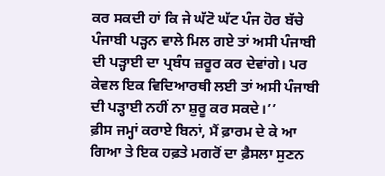ਕਰ ਸਕਦੀ ਹਾਂ ਕਿ ਜੇ ਘੱਟੋ ਘੱਟ ਪੰਜ ਹੋਰ ਬੱਚੇ ਪੰਜਾਬੀ ਪੜ੍ਹਨ ਵਾਲੇ ਮਿਲ ਗਏ ਤਾਂ ਅਸੀ ਪੰਜਾਬੀ ਦੀ ਪੜ੍ਹਾਈ ਦਾ ਪ੍ਰਬੰਧ ਜ਼ਰੂਰ ਕਰ ਦੇਵਾਂਗੇ। ਪਰ ਕੇਵਲ ਇਕ ਵਿਦਿਆਰਥੀ ਲਈ ਤਾਂ ਅਸੀ ਪੰਜਾਬੀ ਦੀ ਪੜ੍ਹਾਈ ਨਹੀਂ ਨਾ ਸ਼ੁਰੂ ਕਰ ਸਕਦੇ।’’
ਫ਼ੀਸ ਜਮ੍ਹਾਂ ਕਰਾਏ ਬਿਨਾਂ, ਮੈਂ ਫ਼ਾਰਮ ਦੇ ਕੇ ਆ ਗਿਆ ਤੇ ਇਕ ਹਫ਼ਤੇ ਮਗਰੋਂ ਦਾ ਫ਼ੈਸਲਾ ਸੁਣਨ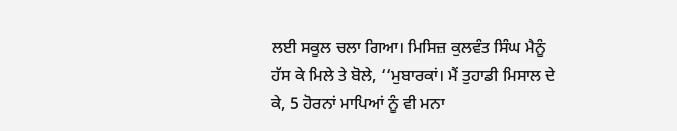ਲਈ ਸਕੂਲ ਚਲਾ ਗਿਆ। ਮਿਸਿਜ਼ ਕੁਲਵੰਤ ਸਿੰਘ ਮੈਨੂੰ ਹੱਸ ਕੇ ਮਿਲੇ ਤੇ ਬੋਲੇ, ‘‘ਮੁਬਾਰਕਾਂ। ਮੈਂ ਤੁਹਾਡੀ ਮਿਸਾਲ ਦੇ ਕੇ, 5 ਹੋਰਨਾਂ ਮਾਪਿਆਂ ਨੂੰ ਵੀ ਮਨਾ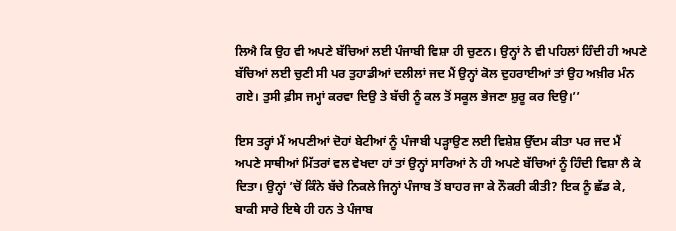ਲਿਐ ਕਿ ਉਹ ਵੀ ਅਪਣੇ ਬੱਚਿਆਂ ਲਈ ਪੰਜਾਬੀ ਵਿਸ਼ਾ ਹੀ ਚੁਣਨ। ਉਨ੍ਹਾਂ ਨੇ ਵੀ ਪਹਿਲਾਂ ਹਿੰਦੀ ਹੀ ਅਪਣੇ ਬੱਚਿਆਂ ਲਈ ਚੁਣੀ ਸੀ ਪਰ ਤੁਹਾਡੀਆਂ ਦਲੀਲਾਂ ਜਦ ਮੈਂ ਉਨ੍ਹਾਂ ਕੋਲ ਦੁਹਰਾਈਆਂ ਤਾਂ ਉਹ ਅਖ਼ੀਰ ਮੰਨ ਗਏ। ਤੁਸੀ ਫ਼ੀਸ ਜਮ੍ਹਾਂ ਕਰਵਾ ਦਿਉ ਤੇ ਬੱਚੀ ਨੂੰ ਕਲ ਤੋਂ ਸਕੂਲ ਭੇਜਣਾ ਸ਼ੁਰੂ ਕਰ ਦਿਉ।’’

ਇਸ ਤਰ੍ਹਾਂ ਮੈਂ ਅਪਣੀਆਂ ਦੋਹਾਂ ਬੇਟੀਆਂ ਨੂੰ ਪੰਜਾਬੀ ਪੜ੍ਹਾਉਣ ਲਈ ਵਿਸ਼ੇਸ਼ ਉੱਦਮ ਕੀਤਾ ਪਰ ਜਦ ਮੈਂ ਅਪਣੇ ਸਾਥੀਆਂ ਮਿੱਤਰਾਂ ਵਲ ਵੇਖਦਾ ਹਾਂ ਤਾਂ ਉਨ੍ਹਾਂ ਸਾਰਿਆਂ ਨੇ ਹੀ ਅਪਣੇ ਬੱਚਿਆਂ ਨੂੰ ਹਿੰਦੀ ਵਿਸ਼ਾ ਲੈ ਕੇ ਦਿਤਾ। ਉਨ੍ਹਾਂ ’ਚੋਂ ਕਿੰਨੇ ਬੱਚੇ ਨਿਕਲੇ ਜਿਨ੍ਹਾਂ ਪੰਜਾਬ ਤੋਂ ਬਾਹਰ ਜਾ ਕੇ ਨੌਕਰੀ ਕੀਤੀ? ਇਕ ਨੂੰ ਛੱਡ ਕੇ, ਬਾਕੀ ਸਾਰੇ ਇਥੇ ਹੀ ਹਨ ਤੇ ਪੰਜਾਬ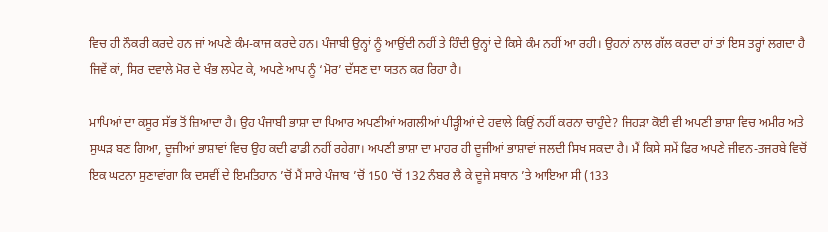ਵਿਚ ਹੀ ਨੌਕਰੀ ਕਰਦੇ ਹਨ ਜਾਂ ਅਪਣੇ ਕੰਮ-ਕਾਜ ਕਰਦੇ ਹਨ। ਪੰਜਾਬੀ ਉਨ੍ਹਾਂ ਨੂੰ ਆਉਂਦੀ ਨਹੀਂ ਤੇ ਹਿੰਦੀ ਉਨ੍ਹਾਂ ਦੇ ਕਿਸੇ ਕੰਮ ਨਹੀਂ ਆ ਰਹੀ। ਉਹਨਾਂ ਨਾਲ ਗੱਲ ਕਰਦਾ ਹਾਂ ਤਾਂ ਇਸ ਤਰ੍ਹਾਂ ਲਗਦਾ ਹੈ ਜਿਵੇਂ ਕਾਂ, ਸਿਰ ਦਵਾਲੇ ਮੋਰ ਦੇ ਖੰਭ ਲਪੇਟ ਕੇ, ਅਪਣੇ ਆਪ ਨੂੰ ‘ਮੋਰ’ ਦੱਸਣ ਦਾ ਯਤਨ ਕਰ ਰਿਹਾ ਹੈ।

ਮਾਪਿਆਂ ਦਾ ਕਸੂਰ ਸੱਭ ਤੋਂ ਜ਼ਿਆਦਾ ਹੈ। ਉਹ ਪੰਜਾਬੀ ਭਾਸ਼ਾ ਦਾ ਪਿਆਰ ਅਪਣੀਆਂ ਅਗਲੀਆਂ ਪੀੜ੍ਹੀਆਂ ਦੇ ਹਵਾਲੇ ਕਿਉਂ ਨਹੀਂ ਕਰਨਾ ਚਾਹੁੰਦੇ? ਜਿਹੜਾ ਕੋਈ ਵੀ ਅਪਣੀ ਭਾਸ਼ਾ ਵਿਚ ਅਮੀਰ ਅਤੇ ਸੁਘੜ ਬਣ ਗਿਆ, ਦੂਜੀਆਂ ਭਾਸ਼ਾਵਾਂ ਵਿਚ ਉਹ ਕਦੀ ਫਾਡੀ ਨਹੀਂ ਰਹੇਗਾ। ਅਪਣੀ ਭਾਸ਼ਾ ਦਾ ਮਾਹਰ ਹੀ ਦੂਜੀਆਂ ਭਾਸ਼ਾਵਾਂ ਜਲਦੀ ਸਿਖ ਸਕਦਾ ਹੈ। ਮੈਂ ਕਿਸੇ ਸਮੇਂ ਫਿਰ ਅਪਣੇ ਜੀਵਨ-ਤਜਰਬੇ ਵਿਚੋਂ ਇਕ ਘਟਨਾ ਸੁਣਾਵਾਂਗਾ ਕਿ ਦਸਵੀਂ ਦੇ ਇਮਤਿਹਾਨ ’ਚੋਂ ਮੈਂ ਸਾਰੇ ਪੰਜਾਬ ’ਚੋਂ 150 ’ਚੋਂ 132 ਨੰਬਰ ਲੈ ਕੇ ਦੂਜੇ ਸਥਾਨ ’ਤੇ ਆਇਆ ਸੀ (133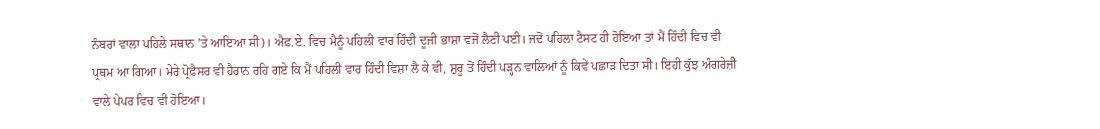ਨੰਬਰਾਂ ਵਾਲਾ ਪਹਿਲੇ ਸਥਾਨ ’ਤੇ ਆਇਆ ਸੀ)। ਐਫ਼.ਏ. ਵਿਚ ਮੈਨੂੰ ਪਹਿਲੀ ਵਾਰ ਹਿੰਦੀ ਦੂਜੀ ਭਾਸ਼ਾ ਵਜੋਂ ਲੈਣੀ ਪਈ। ਜਦੋਂ ਪਹਿਲਾ ਟੈਸਟ ਹੀ ਹੋਇਆ ਤਾਂ ਮੈਂ ਹਿੰਦੀ ਵਿਚ ਵੀ ਪ੍ਰਥਮ ਆ ਗਿਆ। ਮੇਰੇ ਪ੍ਰੋਫ਼ੈਸਰ ਵੀ ਹੈਰਾਨ ਰਹਿ ਗਏ ਕਿ ਮੈਂ ਪਹਿਲੀ ਵਾਰ ਹਿੰਦੀ ਵਿਸ਼ਾ ਲੈ ਕੇ ਵੀ, ਸ਼ੁਰੂ ਤੋਂ ਹਿੰਦੀ ਪੜ੍ਹਨ ਵਾਲਿਆਂ ਨੂੰ ਕਿਵੇਂ ਪਛਾੜ ਦਿਤਾ ਸੀ। ਇਹੀ ਕੁੱਝ ਅੰਗਰੇਜ਼ੀ ਵਾਲੇ ਪੇਪਰ ਵਿਚ ਵੀ ਹੋਇਆ।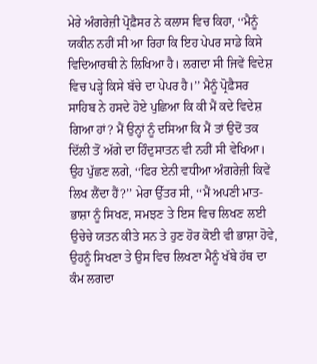ਮੇਰੇ ਅੰਗਰੇਜ਼ੀ ਪ੍ਰੋਫ਼ੈਸਰ ਨੇ ਕਲਾਸ ਵਿਚ ਕਿਹਾ, ‘‘ਮੈਨੂੰ ਯਕੀਨ ਨਹੀਂ ਸੀ ਆ ਰਿਹਾ ਕਿ ਇਹ ਪੇਪਰ ਸਾਡੇ ਕਿਸੇ ਵਿਦਿਆਰਥੀ ਨੇ ਲਿਖਿਆ ਹੈ। ਲਗਦਾ ਸੀ ਜਿਵੇਂ ਵਿਦੇਸ਼ ਵਿਚ ਪੜ੍ਹੇ ਕਿਸੇ ਬੱਚੇ ਦਾ ਪੇਪਰ ਹੈ।’’ ਮੈਨੂੰ ਪ੍ਰੋਫ਼ੈਸਰ ਸਾਹਿਬ ਨੇ ਹਸਦੇ ਹੋਏ ਪੁਛਿਆ ਕਿ ਕੀ ਮੈਂ ਕਦੇ ਵਿਦੇਸ਼ ਗਿਆ ਹਾਂ? ਮੈਂ ਉਨ੍ਹਾਂ ਨੂੰ ਦਸਿਆ ਕਿ ਮੈਂ ਤਾਂ ਉਦੋਂ ਤਕ ਦਿੱਲੀ ਤੋਂ ਅੱਗੇ ਦਾ ਹਿੰਦੁਸਾਤਨ ਵੀ ਨਹੀਂ ਸੀ ਵੇਖਿਆ। ਉਹ ਪੁੱਛਣ ਲਗੇ, ‘‘ਫਿਰ ਏਨੀ ਵਧੀਆ ਅੰਗਰੇਜ਼ੀ ਕਿਵੇਂ ਲਿਖ ਲੈਂਦਾ ਹੈਂ?’’ ਮੇਰਾ ਉੱਤਰ ਸੀ, ‘‘ਮੈਂ ਅਪਣੀ ਮਾਤ-ਭਾਸ਼ਾ ਨੂੰ ਸਿਖਣ, ਸਮਝਣ ਤੇ ਇਸ ਵਿਚ ਲਿਖਣ ਲਈ ਉਚੇਚੇ ਯਤਨ ਕੀਤੇ ਸਨ ਤੇ ਹੁਣ ਹੋਰ ਕੋਈ ਵੀ ਭਾਸ਼ਾ ਹੋਵੇ, ਉਹਨੂੰ ਸਿਖਣਾ ਤੇ ਉਸ ਵਿਚ ਲਿਖਣਾ ਮੈਨੂੰ ਖੱਬੇ ਹੱਥ ਦਾ ਕੰਮ ਲਗਦਾ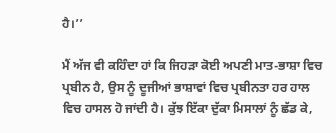ਹੈ।’’

ਮੈਂ ਅੱਜ ਵੀ ਕਹਿੰਦਾ ਹਾਂ ਕਿ ਜਿਹੜਾ ਕੋਈ ਅਪਣੀ ਮਾਤ-ਭਾਸ਼ਾ ਵਿਚ ਪ੍ਰਬੀਨ ਹੈ, ਉਸ ਨੂੰ ਦੂਜੀਆਂ ਭਾਸ਼ਾਵਾਂ ਵਿਚ ਪ੍ਰਬੀਨਤਾ ਹਰ ਹਾਲ ਵਿਚ ਹਾਸਲ ਹੋ ਜਾਂਦੀ ਹੈ। ਕੁੱਝ ਇੱਕਾ ਦੁੱਕਾ ਮਿਸਾਲਾਂ ਨੂੰ ਛੱਡ ਕੇ,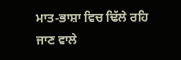ਮਾਤ-ਭਾਸ਼ਾ ਵਿਚ ਢਿੱਲੇ ਰਹਿ ਜਾਣ ਵਾਲੇ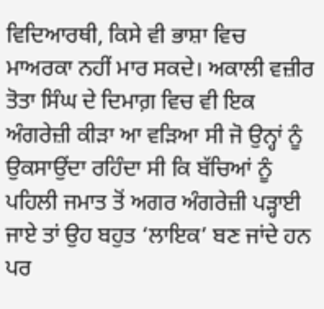ਵਿਦਿਆਰਥੀ, ਕਿਸੇ ਵੀ ਭਾਸ਼ਾ ਵਿਚ ਮਾਅਰਕਾ ਨਹੀਂ ਮਾਰ ਸਕਦੇ। ਅਕਾਲੀ ਵਜ਼ੀਰ ਤੋਤਾ ਸਿੰਘ ਦੇ ਦਿਮਾਗ਼ ਵਿਚ ਵੀ ਇਕ ਅੰਗਰੇਜ਼ੀ ਕੀੜਾ ਆ ਵੜਿਆ ਸੀ ਜੋ ਉਨ੍ਹਾਂ ਨੂੰ ਉਕਸਾਉਂਦਾ ਰਹਿੰਦਾ ਸੀ ਕਿ ਬੱਚਿਆਂ ਨੂੰ ਪਹਿਲੀ ਜਮਾਤ ਤੋਂ ਅਗਰ ਅੰਗਰੇਜ਼ੀ ਪੜ੍ਹਾਈ ਜਾਏ ਤਾਂ ਉਹ ਬਹੁਤ ‘ਲਾਇਕ’ ਬਣ ਜਾਂਦੇ ਹਨ ਪਰ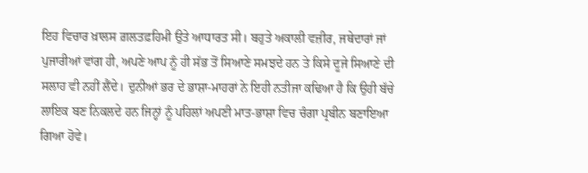ਇਹ ਵਿਚਾਰ ਖ਼ਾਲਸ ਗ਼ਲਤਫ਼ਹਿਮੀ ਉਤੇ ਆਧਾਰਤ ਸੀ। ਬਹੁਤੇ ਅਕਾਲੀ ਵਜ਼ੀਰ, ਜਥੇਦਾਰਾਂ ਜਾਂ ਪੁਜਾਰੀਆਂ ਵਾਂਗ ਹੀ, ਅਪਣੇ ਆਪ ਨੂੰ ਹੀ ਸੱਭ ਤੋਂ ਸਿਆਣੇ ਸਮਝਦੇ ਹਨ ਤੇ ਕਿਸੇ ਦੂਜੇ ਸਿਆਣੇ ਦੀ ਸਲਾਹ ਵੀ ਨਹੀਂ ਲੈਂਦੇ। ਦੁਨੀਆਂ ਭਰ ਦੇ ਭਾਸ਼ਾ-ਮਾਹਰਾਂ ਨੇ ਇਹੀ ਨਤੀਜਾ ਕਢਿਆ ਹੈ ਕਿ ਉਹੀ ਬੱਚੇ ਲਾਇਕ ਬਣ ਨਿਕਲਦੇ ਹਨ ਜਿਨ੍ਹਾਂ ਨੂੰ ਪਹਿਲਾਂ ਅਪਣੀ ਮਾਤ-ਭਾਸ਼ਾ ਵਿਚ ਚੰਗਾ ਪ੍ਰਬੀਨ ਬਣਾਇਆ ਗਿਆ ਹੋਵੇ।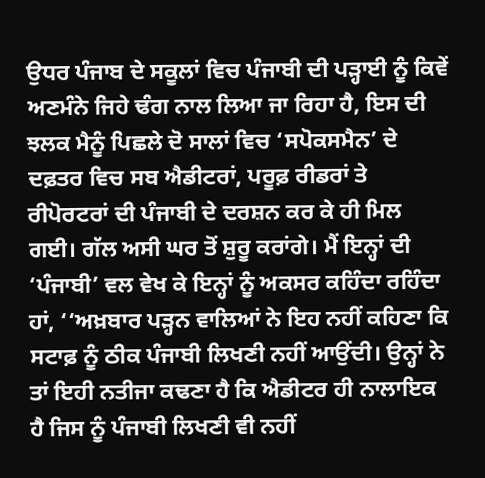ਉਧਰ ਪੰਜਾਬ ਦੇ ਸਕੂਲਾਂ ਵਿਚ ਪੰਜਾਬੀ ਦੀ ਪੜ੍ਹਾਈ ਨੂੰ ਕਿਵੇਂ ਅਣਮੰਨੇ ਜਿਹੇ ਢੰਗ ਨਾਲ ਲਿਆ ਜਾ ਰਿਹਾ ਹੈ, ਇਸ ਦੀ ਝਲਕ ਮੈਨੂੰ ਪਿਛਲੇ ਦੋ ਸਾਲਾਂ ਵਿਚ ‘ਸਪੋਕਸਮੈਨ’ ਦੇ ਦਫ਼ਤਰ ਵਿਚ ਸਬ ਐਡੀਟਰਾਂ, ਪਰੂਫ਼ ਰੀਡਰਾਂ ਤੇ ਰੀਪੋਰਟਰਾਂ ਦੀ ਪੰਜਾਬੀ ਦੇ ਦਰਸ਼ਨ ਕਰ ਕੇ ਹੀ ਮਿਲ ਗਈ। ਗੱਲ ਅਸੀ ਘਰ ਤੋਂ ਸ਼ੁਰੂ ਕਰਾਂਗੇ। ਮੈਂ ਇਨ੍ਹਾਂ ਦੀ ‘ਪੰਜਾਬੀ’ ਵਲ ਵੇਖ ਕੇ ਇਨ੍ਹਾਂ ਨੂੰ ਅਕਸਰ ਕਹਿੰਦਾ ਰਹਿੰਦਾ ਹਾਂ, ‘‘ਅਖ਼ਬਾਰ ਪੜ੍ਹਨ ਵਾਲਿਆਂ ਨੇ ਇਹ ਨਹੀਂ ਕਹਿਣਾ ਕਿ ਸਟਾਫ਼ ਨੂੰ ਠੀਕ ਪੰਜਾਬੀ ਲਿਖਣੀ ਨਹੀਂ ਆਉਂਦੀ। ਉਨ੍ਹਾਂ ਨੇ ਤਾਂ ਇਹੀ ਨਤੀਜਾ ਕਢਣਾ ਹੈ ਕਿ ਐਡੀਟਰ ਹੀ ਨਾਲਾਇਕ ਹੈ ਜਿਸ ਨੂੰ ਪੰਜਾਬੀ ਲਿਖਣੀ ਵੀ ਨਹੀਂ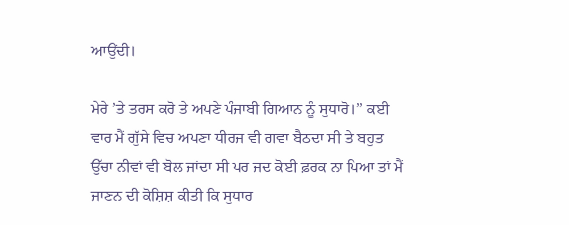ਆਉਂਦੀ।

ਮੇਰੇ ’ਤੇ ਤਰਸ ਕਰੋ ਤੇ ਅਪਣੇ ਪੰਜਾਬੀ ਗਿਆਨ ਨੂੰ ਸੁਧਾਰੋ।’’ ਕਈ ਵਾਰ ਮੈਂ ਗੁੱਸੇ ਵਿਚ ਅਪਣਾ ਧੀਰਜ ਵੀ ਗਵਾ ਬੈਠਦਾ ਸੀ ਤੇ ਬਹੁਤ ਉੱਚਾ ਨੀਵਾਂ ਵੀ ਬੋਲ ਜਾਂਦਾ ਸੀ ਪਰ ਜਦ ਕੋਈ ਫ਼ਰਕ ਨਾ ਪਿਆ ਤਾਂ ਮੈਂ ਜਾਣਨ ਦੀ ਕੋਸ਼ਿਸ਼ ਕੀਤੀ ਕਿ ਸੁਧਾਰ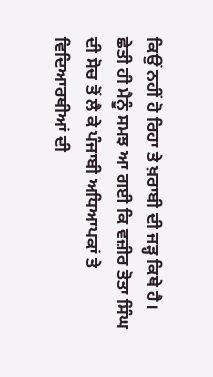ਕਿਉਂ ਨਹੀਂ ਹੋ ਰਿਹਾ ਤੇ ਖ਼ਰਾਬੀ ਦੀ ਜੜ੍ਹ ਕਿਥੇ ਹੈ। ਛੇਤੀ ਹੀ ਮੈਨੂੰ ਸਮਝ ਆ ਗਈ ਕਿ ਵਜ਼ੀਰ ਤੋਤਾ ਸਿੰਘ ਦੀ ਸੋਚ ਤੋਂ ਲੈ ਕੇ ਪੰਜਾਬੀ ਅਧਿਆਪਕਾਂ ਤੇ ਵਿਦਿਆਰਥੀਆਂ ਦੀ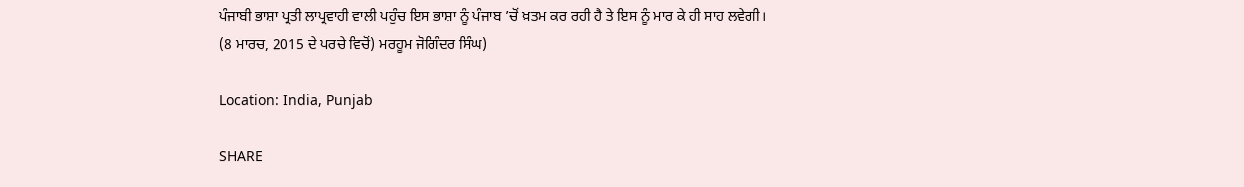ਪੰਜਾਬੀ ਭਾਸ਼ਾ ਪ੍ਰਤੀ ਲਾਪ੍ਰਵਾਹੀ ਵਾਲੀ ਪਹੁੰਚ ਇਸ ਭਾਸ਼ਾ ਨੂੰ ਪੰਜਾਬ ’ਚੋਂ ਖ਼ਤਮ ਕਰ ਰਹੀ ਹੈ ਤੇ ਇਸ ਨੂੰ ਮਾਰ ਕੇ ਹੀ ਸਾਹ ਲਵੇਗੀ।
(8 ਮਾਰਚ, 2015 ਦੇ ਪਰਚੇ ਵਿਚੋਂ) ਮਰਹੂਮ ਜੋਗਿੰਦਰ ਸਿੰਘ)

Location: India, Punjab

SHARE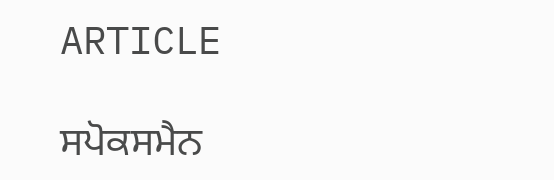ARTICLE

ਸਪੋਕਸਮੈਨ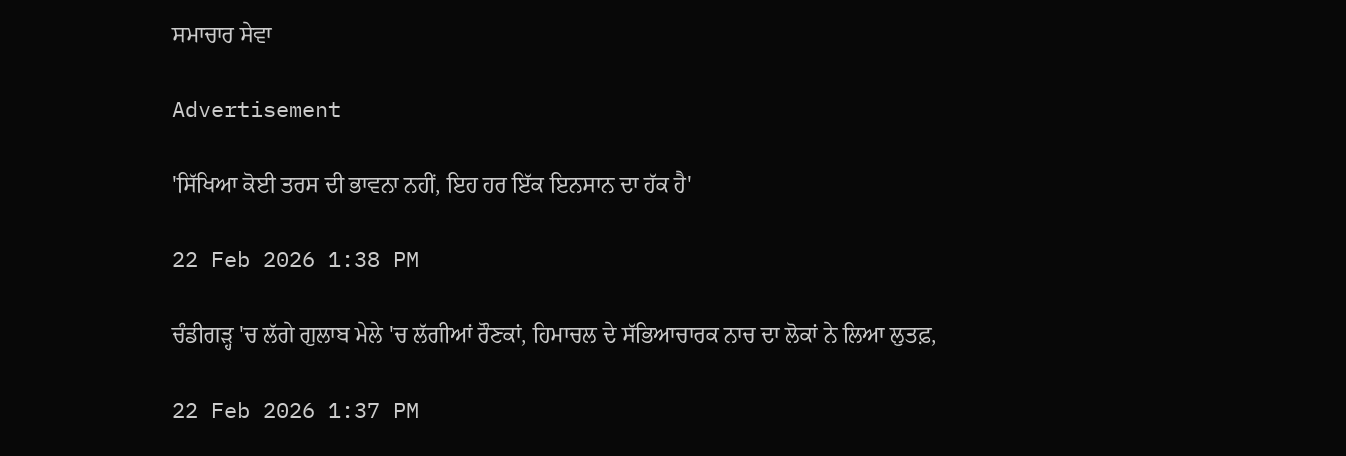ਸਮਾਚਾਰ ਸੇਵਾ

Advertisement

'ਸਿੱਖਿਆ ਕੋਈ ਤਰਸ ਦੀ ਭਾਵਨਾ ਨਹੀਂ, ਇਹ ਹਰ ਇੱਕ ਇਨਸਾਨ ਦਾ ਹੱਕ ਹੈ'

22 Feb 2026 1:38 PM

ਚੰਡੀਗੜ੍ਹ 'ਚ ਲੱਗੇ ਗੁਲਾਬ ਮੇਲੇ 'ਚ ਲੱਗੀਆਂ ਰੌਣਕਾਂ, ਹਿਮਾਚਲ ਦੇ ਸੱਭਿਆਚਾਰਕ ਨਾਚ ਦਾ ਲੋਕਾਂ ਨੇ ਲਿਆ ਲੁਤਫ਼,

22 Feb 2026 1:37 PM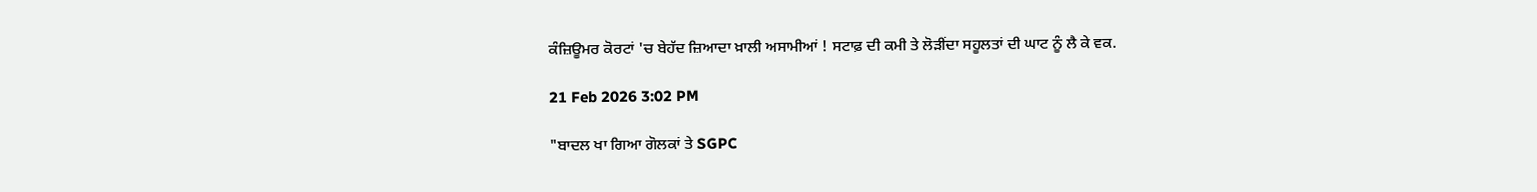ਕੰਜ਼ਿਊਮਰ ਕੋਰਟਾਂ 'ਚ ਬੇਹੱਦ ਜ਼ਿਆਦਾ ਖ਼ਾਲੀ ਅਸਾਮੀਆਂ ! ਸਟਾਫ਼ ਦੀ ਕਮੀ ਤੇ ਲੋੜੀਂਦਾ ਸਹੂਲਤਾਂ ਦੀ ਘਾਟ ਨੂੰ ਲੈ ਕੇ ਵਕ.

21 Feb 2026 3:02 PM

"ਬਾਦਲ ਖਾ ਗਿਆ ਗੋਲਕਾਂ ਤੇ SGPC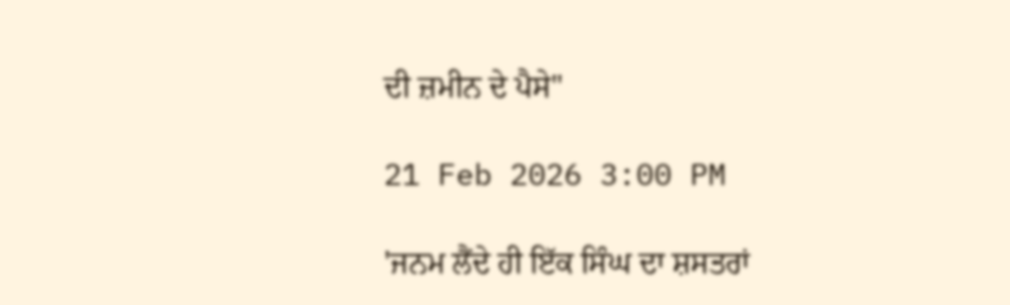ਦੀ ਜ਼ਮੀਨ ਦੇ ਪੈਸੇ"

21 Feb 2026 3:00 PM

'ਜਨਮ ਲੈਂਦੇ ਹੀ ਇੱਕ ਸਿੰਘ ਦਾ ਸ਼ਸਤਰਾਂ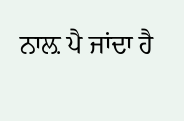ਨਾਲ਼ ਪੈ ਜਾਂਦਾ ਹੈ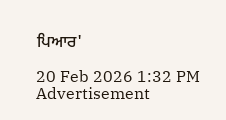ਪਿਆਰ'

20 Feb 2026 1:32 PM
Advertisement